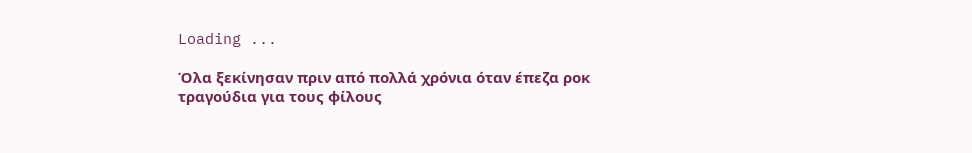Loading ...

Όλα ξεκίνησαν πριν από πολλά χρόνια όταν έπεζα ροκ τραγούδια για τους φίλους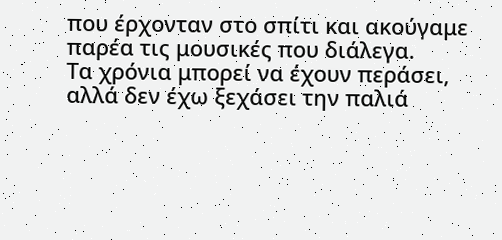που έρχονταν στο σπίτι και ακούγαμε παρέα τις μουσικές που διάλεγα.
Τα χρόνια μπορεί να έχουν περάσει,
αλλά δεν έχω ξεχάσει την παλιά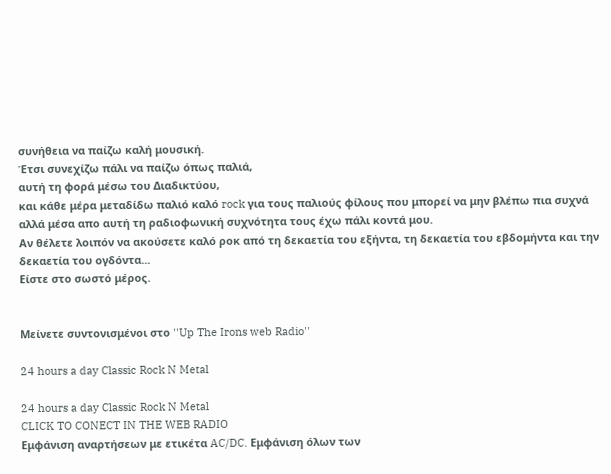συνήθεια να παίζω καλή μουσική.
Έτσι συνεχίζω πάλι να παίζω όπως παλιά,
αυτή τη φορά μέσω του Διαδικτύου,
και κάθε μέρα μεταδίδω παλιό καλό rock για τους παλιούς φίλους που μπορεί να μην βλέπω πια συχνά αλλά μέσα απο αυτή τη ραδιοφωνική συχνότητα τους έχω πάλι κοντά μου.
Αν θέλετε λοιπόν να ακούσετε καλό ροκ από τη δεκαετία του εξήντα, τη δεκαετία του εβδομήντα και την δεκαετία του ογδόντα...
Είστε στο σωστό μέρος.


Μείνετε συντονισμένοι στο ''Up The Irons web Radio''

24 hours a day Classic Rock N Metal

24 hours a day Classic Rock N Metal
CLICK TO CONECT IN THE WEB RADIO
Εμφάνιση αναρτήσεων με ετικέτα AC/DC. Εμφάνιση όλων των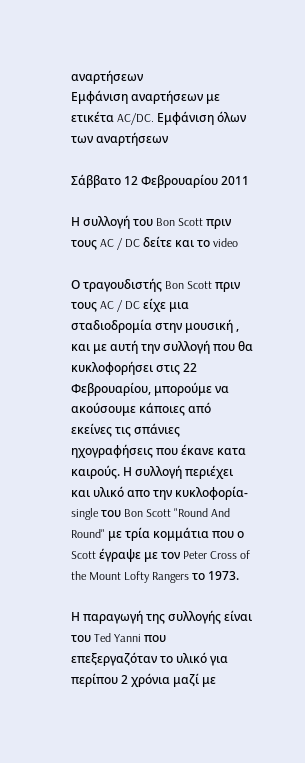αναρτήσεων
Εμφάνιση αναρτήσεων με ετικέτα AC/DC. Εμφάνιση όλων των αναρτήσεων

Σάββατο 12 Φεβρουαρίου 2011

Η συλλογή του Bon Scott πριν τους AC / DC δείτε και το video

Ο τραγουδιστής Bon Scott πριν τους AC / DC είχε μια σταδιοδρομία στην μουσική , και με αυτή την συλλογή που θα κυκλοφορήσει στις 22 Φεβρουαρίου, μπορούμε να ακούσουμε κάποιες από εκείνες τις σπάνιες ηχογραφήσεις που έκανε κατα καιρούς. Η συλλογή περιέχει και υλικό απο την κυκλοφορία-single του Bon Scott "Round And Round" με τρία κομμάτια που ο Scott έγραψε με τον Peter Cross of the Mount Lofty Rangers το 1973.

Η παραγωγή της συλλογής είναι του Ted Yanni που επεξεργαζόταν το υλικό για περίπου 2 χρόνια μαζί με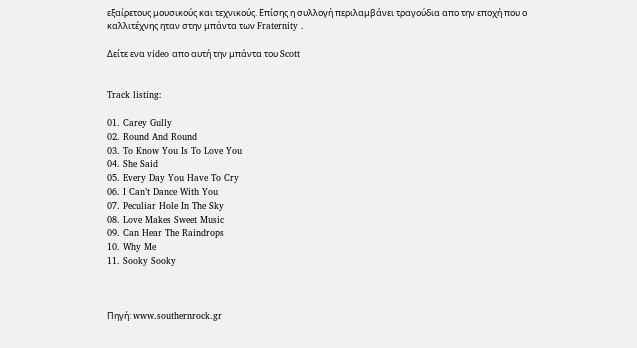εξαίρετους μουσικούς και τεχνικούς. Επίσης η συλλογή περιλαμβάνει τραγούδια απο την εποχή που ο καλλιτέχνης ηταν στην μπάντα των Fraternity .

Δείτε ενα video απο αυτή την μπάντα του Scott


Track listing:

01. Carey Gully
02. Round And Round
03. To Know You Is To Love You
04. She Said
05. Every Day You Have To Cry
06. I Can’t Dance With You
07. Peculiar Hole In The Sky
08. Love Makes Sweet Music
09. Can Hear The Raindrops
10. Why Me
11. Sooky Sooky



Πηγή: www.southernrock.gr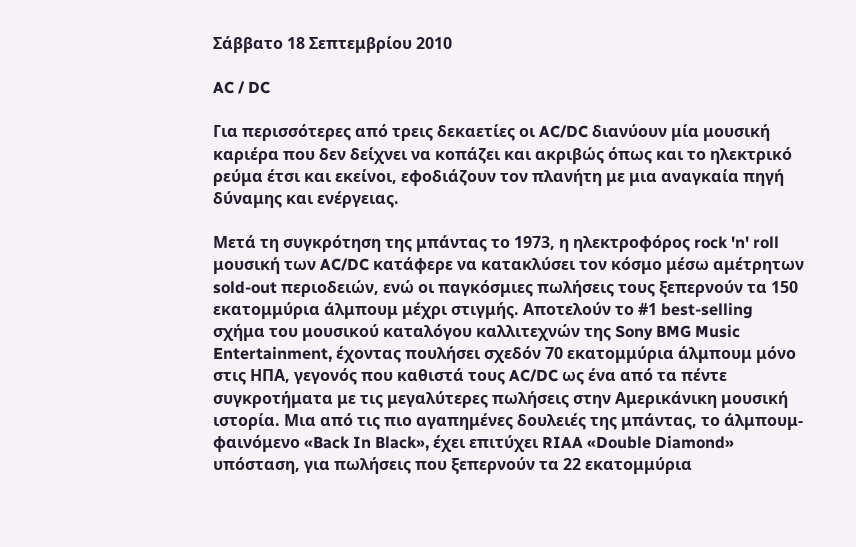Σάββατο 18 Σεπτεμβρίου 2010

AC / DC

Για περισσότερες από τρεις δεκαετίες οι AC/DC διανύουν μία μουσική καριέρα που δεν δείχνει να κοπάζει και ακριβώς όπως και το ηλεκτρικό ρεύμα έτσι και εκείνοι, εφοδιάζουν τον πλανήτη με μια αναγκαία πηγή δύναμης και ενέργειας.

Μετά τη συγκρότηση της μπάντας το 1973, η ηλεκτροφόρος rock 'n' roll μουσική των AC/DC κατάφερε να κατακλύσει τον κόσμο μέσω αμέτρητων sold-out περιοδειών, ενώ οι παγκόσμιες πωλήσεις τους ξεπερνούν τα 150 εκατομμύρια άλμπουμ μέχρι στιγμής. Αποτελούν το #1 best-selling σχήμα του μουσικού καταλόγου καλλιτεχνών της Sony BMG Music Entertainment, έχοντας πουλήσει σχεδόν 70 εκατομμύρια άλμπουμ μόνο στις ΗΠΑ, γεγονός που καθιστά τους AC/DC ως ένα από τα πέντε συγκροτήματα με τις μεγαλύτερες πωλήσεις στην Αμερικάνικη μουσική ιστορία. Μια από τις πιο αγαπημένες δουλειές της μπάντας, το άλμπουμ-φαινόμενο «Back In Black», έχει επιτύχει RIAA «Double Diamond» υπόσταση, για πωλήσεις που ξεπερνούν τα 22 εκατομμύρια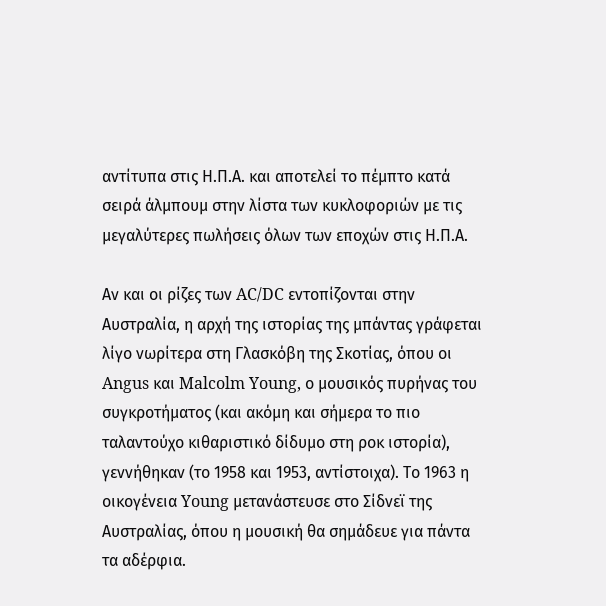αντίτυπα στις Η.Π.Α. και αποτελεί το πέμπτο κατά σειρά άλμπουμ στην λίστα των κυκλοφοριών με τις μεγαλύτερες πωλήσεις όλων των εποχών στις Η.Π.Α.

Αν και οι ρίζες των AC/DC εντοπίζονται στην Αυστραλία, η αρχή της ιστορίας της μπάντας γράφεται λίγο νωρίτερα στη Γλασκόβη της Σκοτίας, όπου οι Angus και Malcolm Young, ο μουσικός πυρήνας του συγκροτήματος (και ακόμη και σήμερα το πιο ταλαντούχο κιθαριστικό δίδυμο στη ροκ ιστορία), γεννήθηκαν (το 1958 και 1953, αντίστοιχα). Το 1963 η οικογένεια Young μετανάστευσε στο Σίδνεϊ της Αυστραλίας, όπου η μουσική θα σημάδευε για πάντα τα αδέρφια.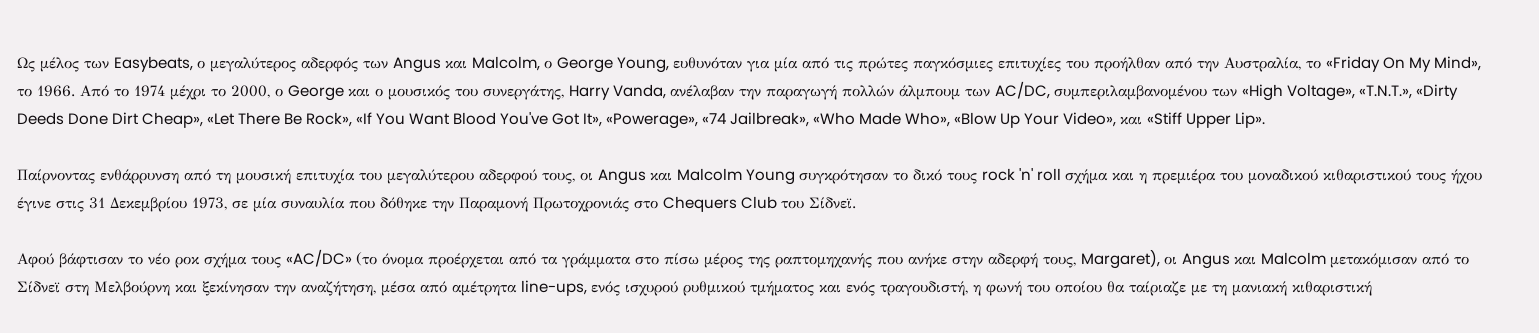Ως μέλος των Easybeats, ο μεγαλύτερος αδερφός των Angus και Malcolm, ο George Young, ευθυνόταν για μία από τις πρώτες παγκόσμιες επιτυχίες του προήλθαν από την Αυστραλία, το «Friday On My Mind», το 1966. Από το 1974 μέχρι το 2000, ο George και ο μουσικός του συνεργάτης, Harry Vanda, ανέλαβαν την παραγωγή πολλών άλμπουμ των AC/DC, συμπεριλαμβανομένου των «High Voltage», «T.N.T.», «Dirty Deeds Done Dirt Cheap», «Let There Be Rock», «If You Want Blood You've Got It», «Powerage», «74 Jailbreak», «Who Made Who», «Blow Up Your Video», και «Stiff Upper Lip».

Παίρνοντας ενθάρρυνση από τη μουσική επιτυχία του μεγαλύτερου αδερφού τους, οι Angus και Malcolm Young συγκρότησαν το δικό τους rock 'n' roll σχήμα και η πρεμιέρα του μοναδικού κιθαριστικού τους ήχου έγινε στις 31 Δεκεμβρίου 1973, σε μία συναυλία που δόθηκε την Παραμονή Πρωτοχρονιάς στο Chequers Club του Σίδνεϊ.

Αφού βάφτισαν το νέο ροκ σχήμα τους «AC/DC» (το όνομα προέρχεται από τα γράμματα στο πίσω μέρος της ραπτομηχανής που ανήκε στην αδερφή τους, Margaret), οι Angus και Malcolm μετακόμισαν από το Σίδνεϊ στη Μελβούρνη και ξεκίνησαν την αναζήτηση, μέσα από αμέτρητα line-ups, ενός ισχυρού ρυθμικού τμήματος και ενός τραγουδιστή, η φωνή του οποίου θα ταίριαζε με τη μανιακή κιθαριστική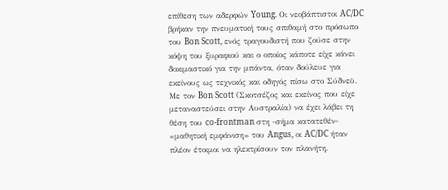επίθεση των αδερφών Young. Οι νεοβάπτιστοι AC/DC βρήκαν την πνευματική τους σπιθαμή στο πρόσωπο του Bon Scott, ενός τραγουδιστή που ζούσε στην κόψη του ξυραφιού και ο οποίος κάποτε είχε κάνει δοκιμαστικό για την μπάντα, όταν δούλευε για εκείνους ως τεχνικός και οδηγός πίσω στο Σύδνεϋ. Με τον Bon Scott (Σκοτσέζος και εκείνος που είχε μεταναστεύσει στην Αυστραλία) να έχει λάβει τη θέση του co-frontman στη -σήμα κατατεθέν- «μαθητική εμφάνιση» του Angus, οι AC/DC ήταν πλέον έτοιμοι να ηλεκτρίσουν τον πλανήτη.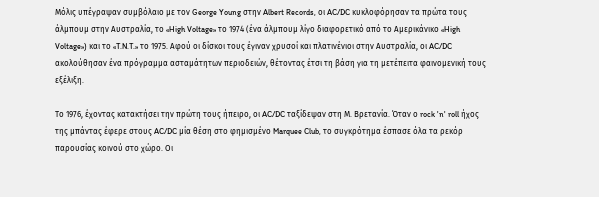Μόλις υπέγραψαν συμβόλαιο με τον George Young στην Albert Records, οι AC/DC κυκλοφόρησαν τα πρώτα τους άλμπουμ στην Αυστραλία, το «High Voltage» το 1974 (ένα άλμπουμ λίγο διαφορετικό από το Αμερικάνικο «High Voltage») και το «T.N.T.» το 1975. Αφού οι δίσκοι τους έγιναν χρυσοί και πλατινένιοι στην Αυστραλία, οι AC/DC ακολούθησαν ένα πρόγραμμα ασταμάτητων περιοδειών, θέτοντας έτσι τη βάση για τη μετέπειτα φαινομενική τους εξέλιξη.

Το 1976, έχοντας κατακτήσει την πρώτη τους ήπειρο, οι AC/DC ταξίδεψαν στη Μ. Βρετανία. Όταν ο rock 'n' roll ήχος της μπάντας έφερε στους AC/DC μία θέση στο φημισμένο Marquee Club, το συγκρότημα έσπασε όλα τα ρεκόρ παρουσίας κοινού στο χώρο. Οι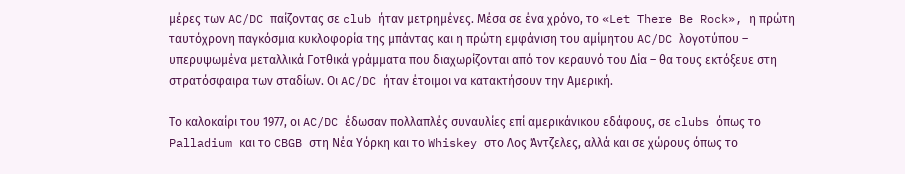μέρες των AC/DC παίζοντας σε club ήταν μετρημένες. Μέσα σε ένα χρόνο, το «Let There Be Rock», η πρώτη ταυτόχρονη παγκόσμια κυκλοφορία της μπάντας και η πρώτη εμφάνιση του αμίμητου AC/DC λογοτύπου – υπερυψωμένα μεταλλικά Γοτθικά γράμματα που διαχωρίζονται από τον κεραυνό του Δία – θα τους εκτόξευε στη στρατόσφαιρα των σταδίων. Οι AC/DC ήταν έτοιμοι να κατακτήσουν την Αμερική.

Το καλοκαίρι του 1977, οι AC/DC έδωσαν πολλαπλές συναυλίες επί αμερικάνικου εδάφους, σε clubs όπως το Palladium και το CBGB στη Νέα Υόρκη και το Whiskey στο Λος Άντζελες, αλλά και σε χώρους όπως το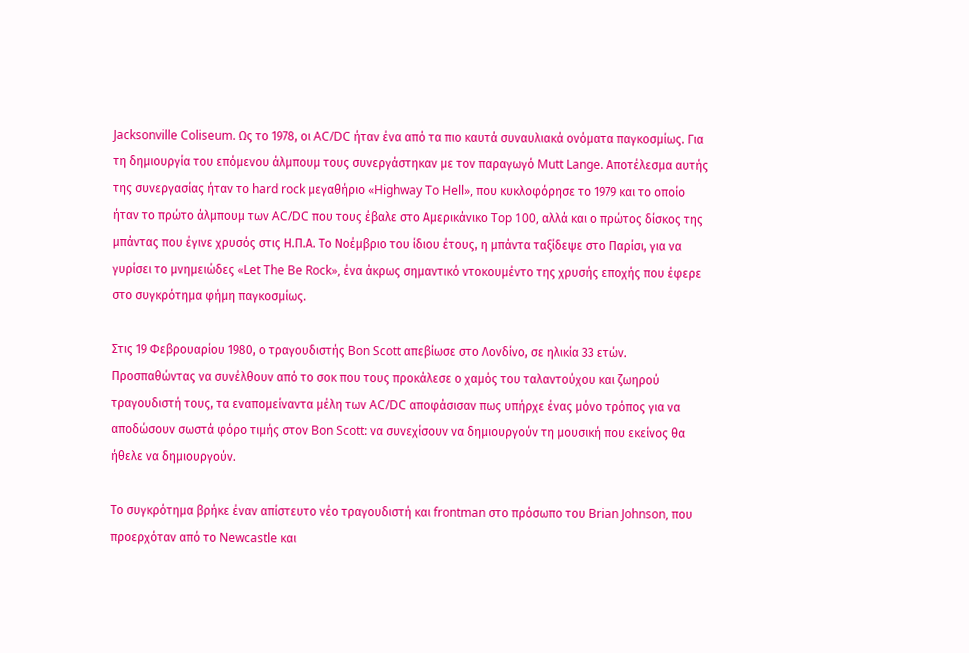Jacksonville Coliseum. Ως το 1978, οι AC/DC ήταν ένα από τα πιο καυτά συναυλιακά ονόματα παγκοσμίως. Για τη δημιουργία του επόμενου άλμπουμ τους συνεργάστηκαν με τον παραγωγό Mutt Lange. Αποτέλεσμα αυτής της συνεργασίας ήταν το hard rock μεγαθήριο «Highway To Hell», που κυκλοφόρησε το 1979 και το οποίο ήταν το πρώτο άλμπουμ των AC/DC που τους έβαλε στο Αμερικάνικο Top 100, αλλά και ο πρώτος δίσκος της μπάντας που έγινε χρυσός στις Η.Π.Α. Το Νοέμβριο του ίδιου έτους, η μπάντα ταξίδεψε στο Παρίσι, για να γυρίσει το μνημειώδες «Let The Be Rock», ένα άκρως σημαντικό ντοκουμέντο της χρυσής εποχής που έφερε στο συγκρότημα φήμη παγκοσμίως.

Στις 19 Φεβρουαρίου 1980, ο τραγουδιστής Bon Scott απεβίωσε στο Λονδίνο, σε ηλικία 33 ετών. Προσπαθώντας να συνέλθουν από το σοκ που τους προκάλεσε ο χαμός του ταλαντούχου και ζωηρού τραγουδιστή τους, τα εναπομείναντα μέλη των AC/DC αποφάσισαν πως υπήρχε ένας μόνο τρόπος για να αποδώσουν σωστά φόρο τιμής στον Bon Scott: να συνεχίσουν να δημιουργούν τη μουσική που εκείνος θα ήθελε να δημιουργούν.

Το συγκρότημα βρήκε έναν απίστευτο νέο τραγουδιστή και frontman στο πρόσωπο του Brian Johnson, που προερχόταν από το Newcastle και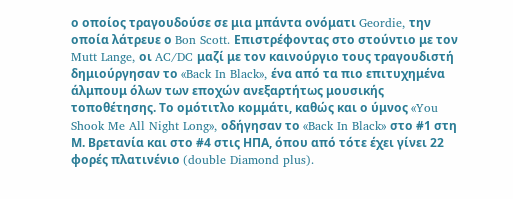ο οποίος τραγουδούσε σε μια μπάντα ονόματι Geordie, την οποία λάτρευε ο Bon Scott. Επιστρέφοντας στο στούντιο με τον Mutt Lange, οι AC/DC μαζί με τον καινούργιο τους τραγουδιστή δημιούργησαν το «Back In Black», ένα από τα πιο επιτυχημένα άλμπουμ όλων των εποχών ανεξαρτήτως μουσικής τοποθέτησης. Το ομότιτλο κομμάτι, καθώς και ο ύμνος «You Shook Me All Night Long», οδήγησαν το «Back In Black» στο #1 στη Μ. Βρετανία και στο #4 στις ΗΠΑ, όπου από τότε έχει γίνει 22 φορές πλατινένιο (double Diamond plus).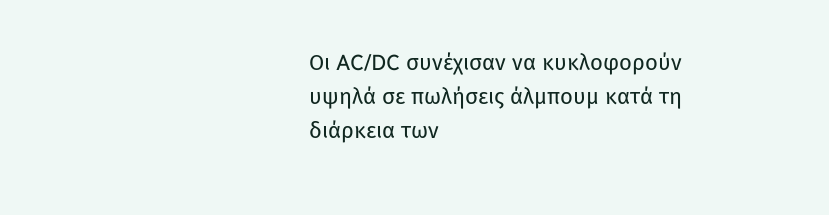Οι AC/DC συνέχισαν να κυκλοφορούν υψηλά σε πωλήσεις άλμπουμ κατά τη διάρκεια των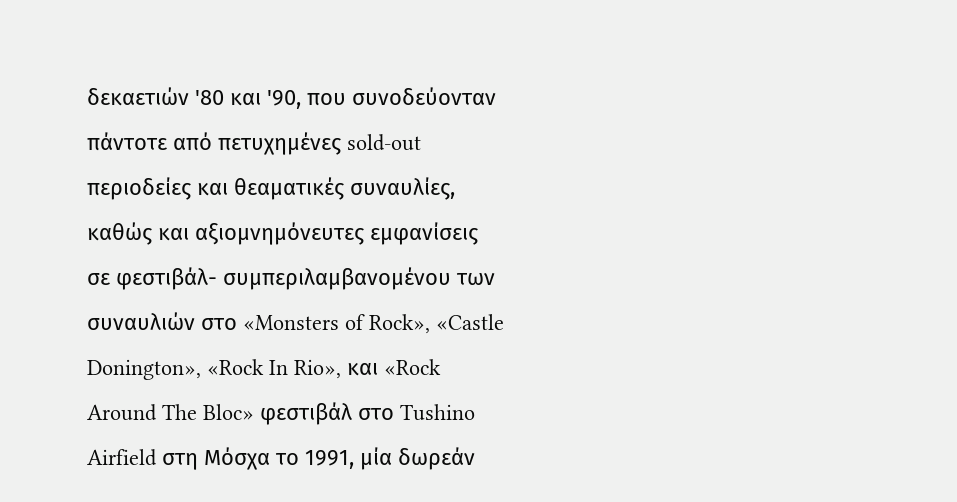δεκαετιών '80 και '90, που συνοδεύονταν πάντοτε από πετυχημένες sold-out περιοδείες και θεαματικές συναυλίες, καθώς και αξιομνημόνευτες εμφανίσεις σε φεστιβάλ- συμπεριλαμβανομένου των συναυλιών στο «Monsters of Rock», «Castle Donington», «Rock In Rio», και «Rock Around The Bloc» φεστιβάλ στο Tushino Airfield στη Μόσχα το 1991, μία δωρεάν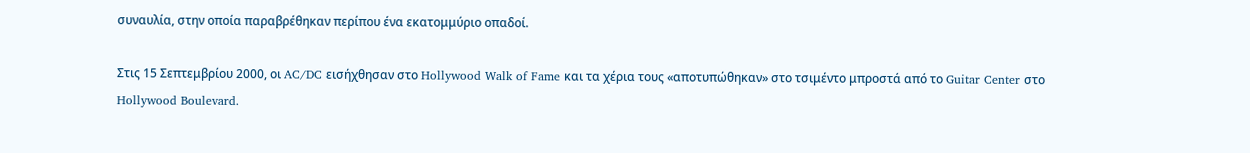συναυλία, στην οποία παραβρέθηκαν περίπου ένα εκατομμύριο οπαδοί.

Στις 15 Σεπτεμβρίου 2000, οι AC/DC εισήχθησαν στο Hollywood Walk of Fame και τα χέρια τους «αποτυπώθηκαν» στο τσιμέντο μπροστά από το Guitar Center στο Hollywood Boulevard.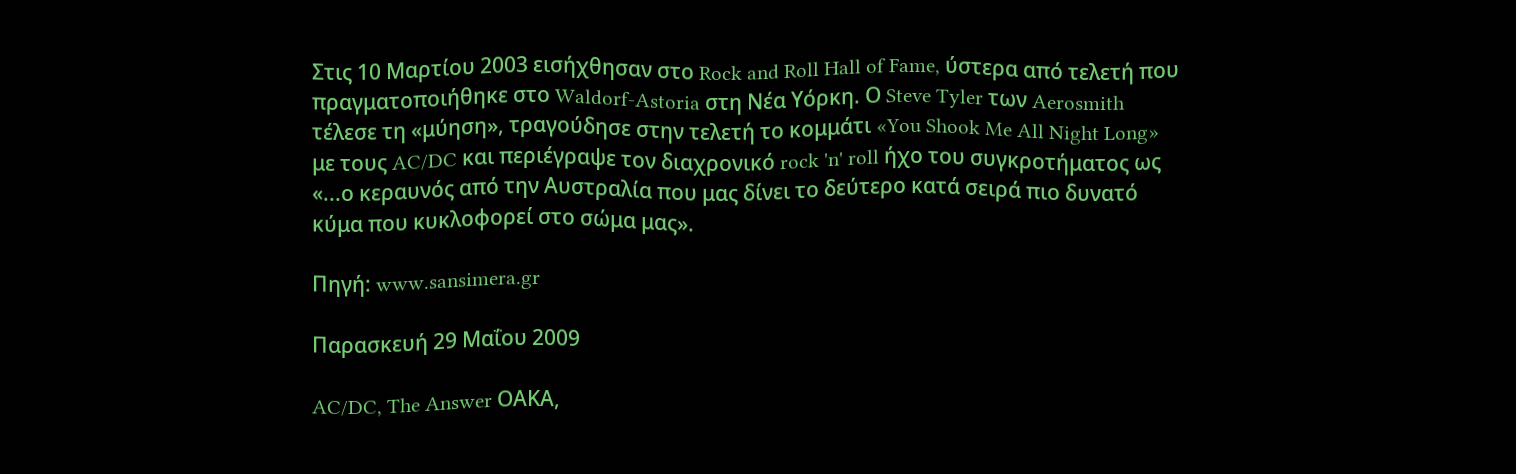Στις 10 Μαρτίου 2003 εισήχθησαν στο Rock and Roll Hall of Fame, ύστερα από τελετή που πραγματοποιήθηκε στο Waldorf-Astoria στη Νέα Υόρκη. Ο Steve Tyler των Aerosmith τέλεσε τη «μύηση», τραγούδησε στην τελετή το κομμάτι «You Shook Me All Night Long» με τους AC/DC και περιέγραψε τον διαχρονικό rock 'n' roll ήχο του συγκροτήματος ως «...ο κεραυνός από την Αυστραλία που μας δίνει το δεύτερο κατά σειρά πιο δυνατό κύμα που κυκλοφορεί στο σώμα μας».

Πηγή: www.sansimera.gr

Παρασκευή 29 Μαΐου 2009

AC/DC, The Answer ΟΑΚΑ,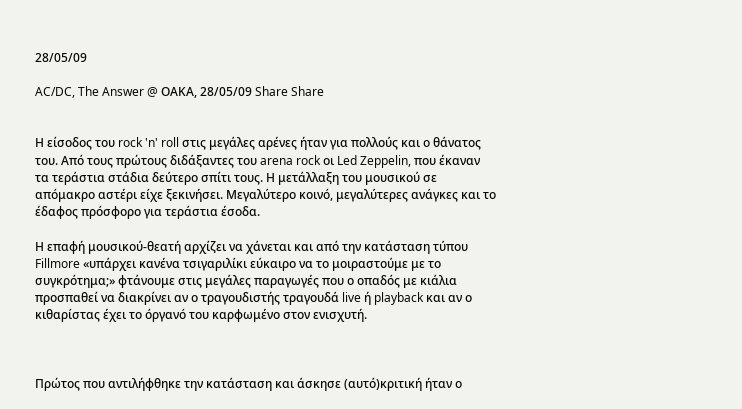28/05/09

AC/DC, The Answer @ ΟΑΚΑ, 28/05/09 Share Share


Η είσοδος του rock 'n' roll στις μεγάλες αρένες ήταν για πολλούς και ο θάνατος του. Από τους πρώτους διδάξαντες του arena rock οι Led Zeppelin, που έκαναν τα τεράστια στάδια δεύτερο σπίτι τους. Η μετάλλαξη του μουσικού σε απόμακρο αστέρι είχε ξεκινήσει. Μεγαλύτερο κοινό, μεγαλύτερες ανάγκες και το έδαφος πρόσφορο για τεράστια έσοδα.

Η επαφή μουσικού-θεατή αρχίζει να χάνεται και από την κατάσταση τύπου Fillmore «υπάρχει κανένα τσιγαριλίκι εύκαιρο να το μοιραστούμε με το συγκρότημα;» φτάνουμε στις μεγάλες παραγωγές που ο οπαδός με κιάλια προσπαθεί να διακρίνει αν ο τραγουδιστής τραγουδά live ή playback και αν ο κιθαρίστας έχει το όργανό του καρφωμένο στον ενισχυτή.



Πρώτος που αντιλήφθηκε την κατάσταση και άσκησε (αυτό)κριτική ήταν ο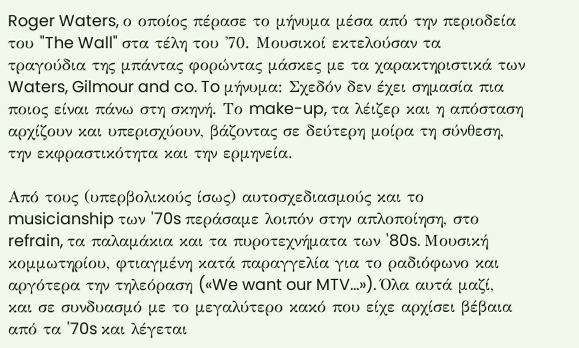Roger Waters, ο οποίος πέρασε το μήνυμα μέσα από την περιοδεία του "The Wall" στα τέλη του '70. Μουσικοί εκτελούσαν τα τραγούδια της μπάντας φορώντας μάσκες με τα χαρακτηριστικά των Waters, Gilmour and co. To μήνυμα: Σχεδόν δεν έχει σημασία πια ποιος είναι πάνω στη σκηνή. Το make-up, τα λέιζερ και η απόσταση αρχίζουν και υπερισχύουν, βάζοντας σε δεύτερη μοίρα τη σύνθεση, την εκφραστικότητα και την ερμηνεία.

Από τους (υπερβολικούς ίσως) αυτοσχεδιασμούς και το musicianship των '70s περάσαμε λοιπόν στην απλοποίηση, στο refrain, τα παλαμάκια και τα πυροτεχνήματα των '80s. Μουσική κομμωτηρίου, φτιαγμένη κατά παραγγελία για το ραδιόφωνο και αργότερα την τηλεόραση («We want our MTV...»). Όλα αυτά μαζί, και σε συνδυασμό με το μεγαλύτερο κακό που είχε αρχίσει βέβαια από τα '70s και λέγεται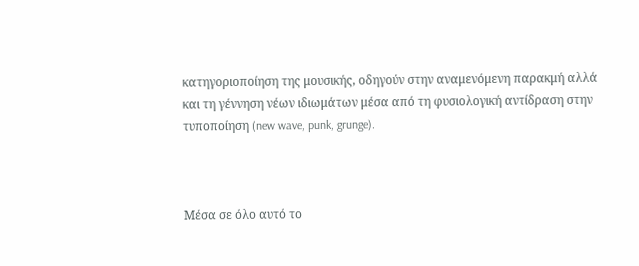κατηγοριοποίηση της μουσικής, οδηγούν στην αναμενόμενη παρακμή αλλά και τη γέννηση νέων ιδιωμάτων μέσα από τη φυσιολογική αντίδραση στην τυποποίηση (new wave, punk, grunge).



Μέσα σε όλο αυτό το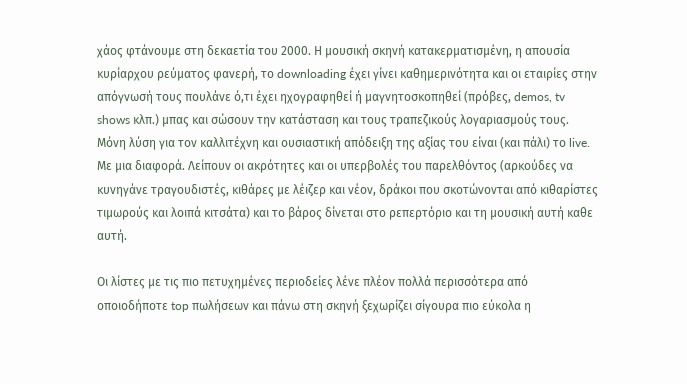χάος φτάνουμε στη δεκαετία του 2000. Η μουσική σκηνή κατακερματισμένη, η απουσία κυρίαρχου ρεύματος φανερή, το downloading έχει γίνει καθημερινότητα και οι εταιρίες στην απόγνωσή τους πουλάνε ό,τι έχει ηχογραφηθεί ή μαγνητοσκοπηθεί (πρόβες, demos, tv shows κλπ.) μπας και σώσουν την κατάσταση και τους τραπεζικούς λογαριασμούς τους. Μόνη λύση για τον καλλιτέχνη και ουσιαστική απόδειξη της αξίας του είναι (και πάλι) το live. Με μια διαφορά. Λείπουν οι ακρότητες και οι υπερβολές του παρελθόντος (αρκούδες να κυνηγάνε τραγουδιστές, κιθάρες με λέιζερ και νέον, δράκοι που σκοτώνονται από κιθαρίστες τιμωρούς και λοιπά κιτσάτα) και το βάρος δίνεται στο ρεπερτόριο και τη μουσική αυτή καθε αυτή.

Οι λίστες με τις πιο πετυχημένες περιοδείες λένε πλέον πολλά περισσότερα από οποιοδήποτε top πωλήσεων και πάνω στη σκηνή ξεχωρίζει σίγουρα πιο εύκολα η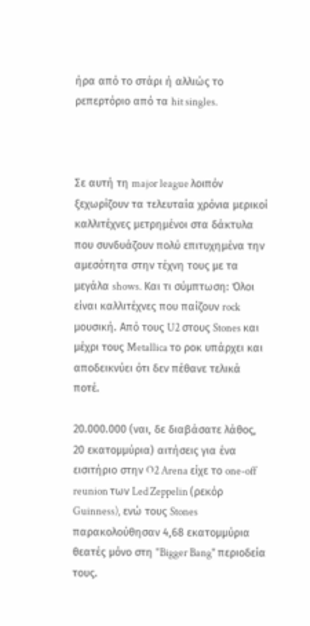ήρα από το στάρι ή αλλιώς το ρεπερτόριο από τα hit singles.



Σε αυτή τη major league λοιπόν ξεχωρίζουν τα τελευταία χρόνια μερικοί καλλιτέχνες μετρημένοι στα δάκτυλα που συνδυάζουν πολύ επιτυχημένα την αμεσότητα στην τέχνη τους με τα μεγάλα shows. Και τι σύμπτωση: Όλoι είναι καλλιτέχνες που παίζουν rock μουσική. Από τους U2 στους Stones και μέχρι τους Metallica το ροκ υπάρχει και αποδεικνύει ότι δεν πέθανε τελικά ποτέ.

20.000.000 (ναι, δε διαβάσατε λάθος, 20 εκατομμύρια) αιτήσεις για ένα εισιτήριο στην O2 Arena είχε το one-off reunion των Led Zeppelin (ρεκόρ Guinness), ενώ τους Stones παρακολούθησαν 4,68 εκατομμύρια θεατές μόνο στη "Bigger Bang" περιοδεία τους.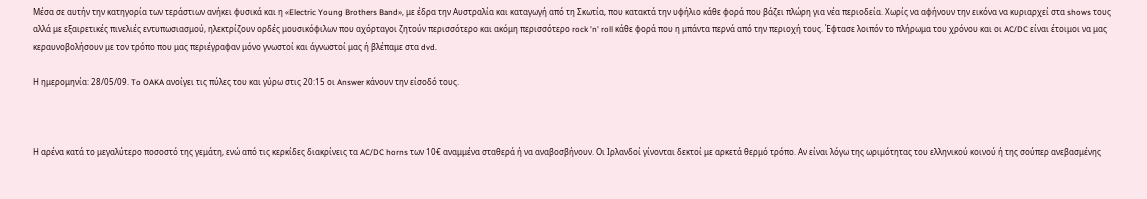Μέσα σε αυτήν την κατηγορία των τεράστιων ανήκει φυσικά και η «Electric Young Brothers Band», με έδρα την Αυστραλία και καταγωγή από τη Σκωτία, που κατακτά την υφήλιο κάθε φορά που βάζει πλώρη για νέα περιοδεία. Χωρίς να αφήνουν την εικόνα να κυριαρχεί στα shows τους αλλά με εξαιρετικές πινελιές εντυπωσιασμού, ηλεκτρίζουν ορδές μουσικόφιλων που αχόρταγοι ζητούν περισσότερο και ακόμη περισσότερο rock 'n' roll κάθε φορά που η μπάντα περνά από την περιοχή τους. Έφτασε λοιπόν το πλήρωμα του χρόνου και οι AC/DC είναι έτοιμοι να μας κεραυνοβολήσουν με τον τρόπο που μας περιέγραφαν μόνο γνωστοί και άγνωστοί μας ή βλέπαμε στα dvd.

Η ημερομηνία: 28/05/09. To OAKA ανοίγει τις πύλες του και γύρω στις 20:15 οι Answer κάνουν την είσοδό τους.



Η αρένα κατά το μεγαλύτερο ποσοστό της γεμάτη, ενώ από τις κερκίδες διακρίνεις τα AC/DC horns των 10€ αναμμένα σταθερά ή να αναβοσβήνουν. Οι Ιρλανδοί γίνονται δεκτοί με αρκετά θερμό τρόπο. Αν είναι λόγω της ωριμότητας του ελληνικού κοινού ή της σούπερ ανεβασμένης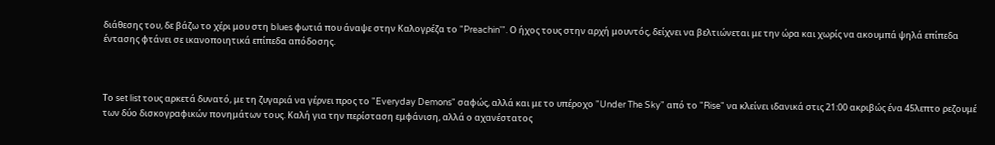διάθεσης του, δε βάζω το χέρι μου στη blues φωτιά που άναψε στην Καλογρέζα το "Preachin'". Ο ήχος τους στην αρχή μουντός, δείχνει να βελτιώνεται με την ώρα και χωρίς να ακουμπά ψηλά επίπεδα έντασης φτάνει σε ικανοποιητικά επίπεδα απόδοσης.



Το set list τους αρκετά δυνατό, με τη ζυγαριά να γέρνει προς το "Everyday Demons" σαφώς, αλλά και με το υπέροχο "Under The Sky" από το "Rise" να κλείνει ιδανικά στις 21:00 ακριβώς ένα 45λεπτο ρεζουμέ των δύο δισκογραφικών πονημάτων τους. Καλή για την περίσταση εμφάνιση, αλλά ο αχανέστατος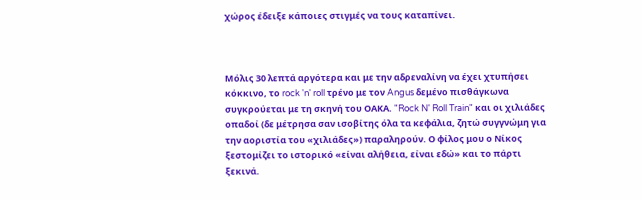χώρος έδειξε κάποιες στιγμές να τους καταπίνει.



Μόλις 30 λεπτά αργότερα και με την αδρεναλίνη να έχει χτυπήσει κόκκινο, το rock 'n' roll τρένο με τον Angus δεμένο πισθάγκωνα συγκρούεται με τη σκηνή του ΟΑΚΑ. "Rock N' Roll Train" και οι χιλιάδες οπαδοί (δε μέτρησα σαν ισοβίτης όλα τα κεφάλια, ζητώ συγγνώμη για την αοριστία του «χιλιάδες») παραληρούν. Ο φίλος μου ο Νίκος ξεστομίζει το ιστορικό «είναι αλήθεια, είναι εδώ» και το πάρτι ξεκινά.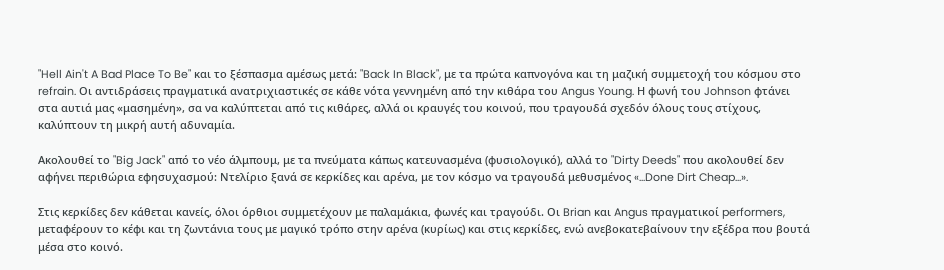"Hell Ain't A Bad Place To Be" και το ξέσπασμα αμέσως μετά: "Back In Black", με τα πρώτα καπνογόνα και τη μαζική συμμετοχή του κόσμου στο refrain. Οι αντιδράσεις πραγματικά ανατριχιαστικές σε κάθε νότα γεννημένη από την κιθάρα του Angus Young. Η φωνή του Johnson φτάνει στα αυτιά μας «μασημένη», σα να καλύπτεται από τις κιθάρες, αλλά οι κραυγές του κοινού, που τραγουδά σχεδόν όλους τους στίχους, καλύπτουν τη μικρή αυτή αδυναμία.

Ακολουθεί το "Big Jack" από το νέο άλμπουμ, με τα πνεύματα κάπως κατευνασμένα (φυσιολογικό), αλλά το "Dirty Deeds" που ακολουθεί δεν αφήνει περιθώρια εφησυχασμού: Ντελίριο ξανά σε κερκίδες και αρένα, με τον κόσμο να τραγουδά μεθυσμένος «...Done Dirt Cheap...».

Στις κερκίδες δεν κάθεται κανείς, όλοι όρθιοι συμμετέχουν με παλαμάκια, φωνές και τραγούδι. Oι Brian και Angus πραγματικοί performers, μεταφέρουν το κέφι και τη ζωντάνια τους με μαγικό τρόπο στην αρένα (κυρίως) και στις κερκίδες, ενώ ανεβοκατεβαίνουν την εξέδρα που βουτά μέσα στο κοινό.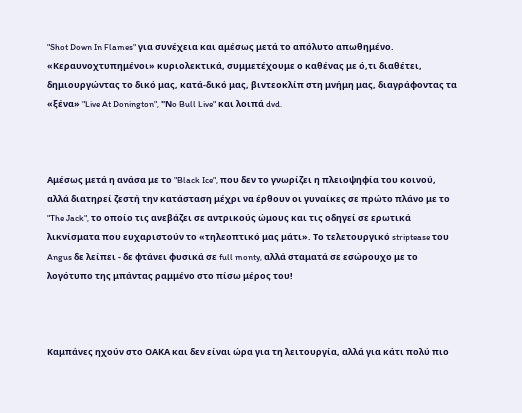"Shot Down In Flames" για συνέχεια και αμέσως μετά το απόλυτο απωθημένο. «Κεραυνοχτυπημένοι» κυριολεκτικά, συμμετέχουμε ο καθένας με ό,τι διαθέτει, δημιουργώντας το δικό μας, κατά-δικό μας, βιντεοκλίπ στη μνήμη μας, διαγράφοντας τα «ξένα» "Live At Donington", "Νo Bull Live" και λοιπά dvd.



Αμέσως μετά η ανάσα με το "Black Ice", που δεν το γνωρίζει η πλειοψηφία του κοινού, αλλά διατηρεί ζεστή την κατάσταση μέχρι να έρθουν οι γυναίκες σε πρώτο πλάνο με το "The Jack", το οποίο τις ανεβάζει σε αντρικούς ώμους και τις οδηγεί σε ερωτικά λικνίσματα που ευχαριστούν το «τηλεοπτικό μας μάτι». Το τελετουργικό striptease του Angus δε λείπει - δε φτάνει φυσικά σε full monty, αλλά σταματά σε εσώρουχο με το λογότυπο της μπάντας ραμμένο στο πίσω μέρος του!



Καμπάνες ηχούν στο ΟΑΚΑ και δεν είναι ώρα για τη λειτουργία, αλλά για κάτι πολύ πιο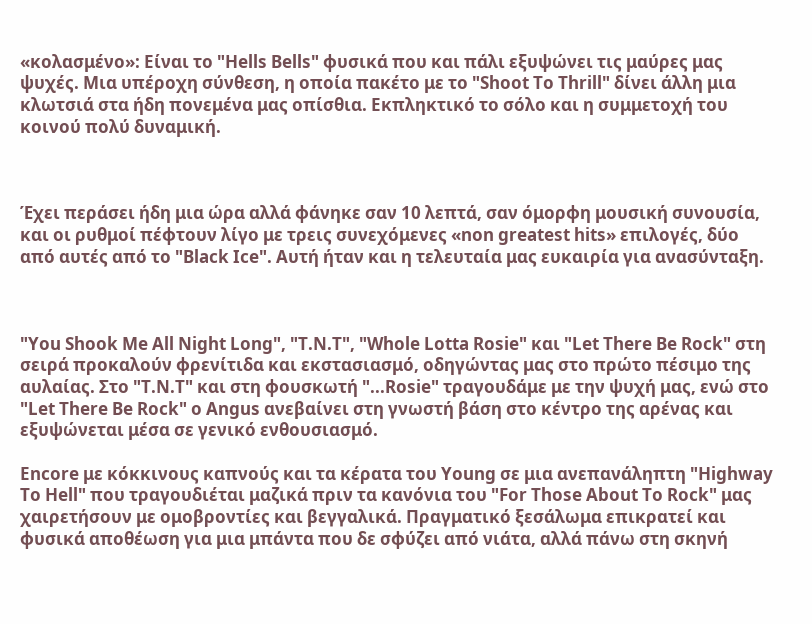«κολασμένο»: Είναι το "Hells Bells" φυσικά που και πάλι εξυψώνει τις μαύρες μας ψυχές. Μια υπέροχη σύνθεση, η οποία πακέτο με το "Shoot To Thrill" δίνει άλλη μια κλωτσιά στα ήδη πονεμένα μας οπίσθια. Εκπληκτικό το σόλο και η συμμετοχή του κοινού πολύ δυναμική.



Έχει περάσει ήδη μια ώρα αλλά φάνηκε σαν 10 λεπτά, σαν όμορφη μουσική συνουσία, και οι ρυθμοί πέφτουν λίγο με τρεις συνεχόμενες «non greatest hits» επιλογές, δύο από αυτές από το "Black Ice". Αυτή ήταν και η τελευταία μας ευκαιρία για ανασύνταξη.



"You Shook Me All Night Long", "T.N.T", "Whole Lotta Rosie" και "Let There Be Rock" στη σειρά προκαλούν φρενίτιδα και εκστασιασμό, οδηγώντας μας στο πρώτο πέσιμο της αυλαίας. Στο "T.Ν.Τ" και στη φουσκωτή "...Rosie" τραγουδάμε με την ψυχή μας, ενώ στο "Let There Be Rock" ο Angus ανεβαίνει στη γνωστή βάση στο κέντρο της αρένας και εξυψώνεται μέσα σε γενικό ενθουσιασμό.

Encore με κόκκινους καπνούς και τα κέρατα του Young σε μια ανεπανάληπτη "Highway To Hell" που τραγουδιέται μαζικά πριν τα κανόνια του "For Those About To Rock" μας χαιρετήσουν με ομοβροντίες και βεγγαλικά. Πραγματικό ξεσάλωμα επικρατεί και φυσικά αποθέωση για μια μπάντα που δε σφύζει από νιάτα, αλλά πάνω στη σκηνή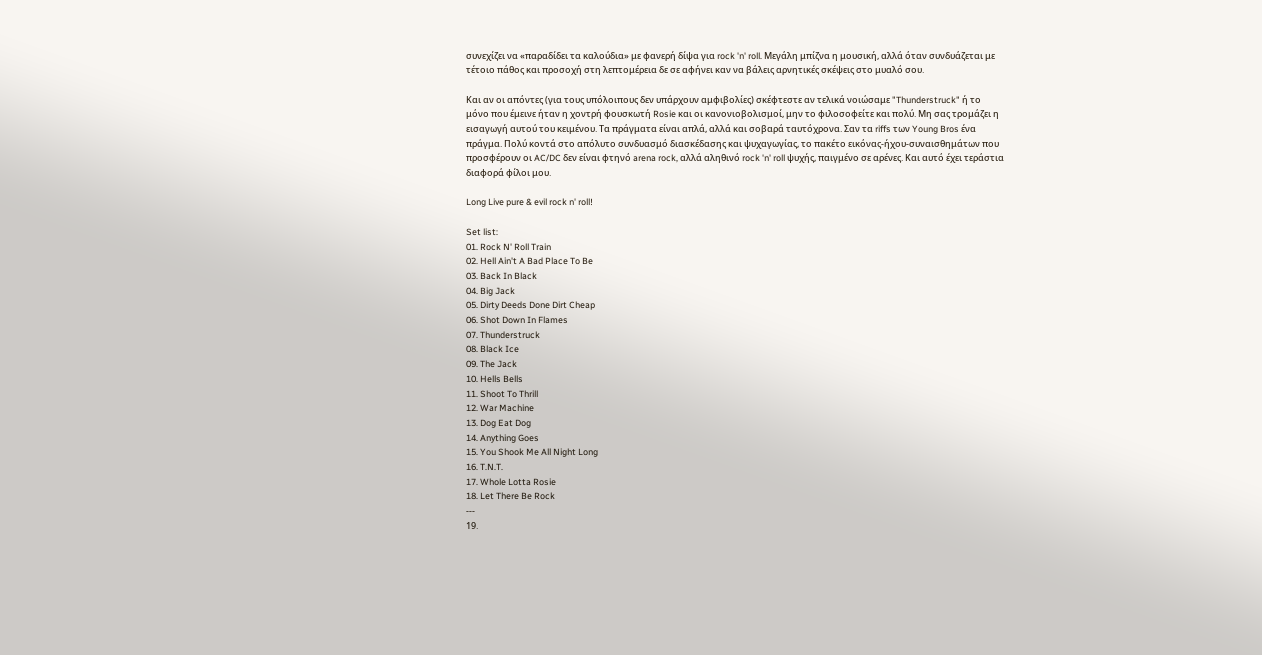συνεχίζει να «παραδίδει τα καλούδια» με φανερή δίψα για rock 'n' roll. Μεγάλη μπίζνα η μουσική, αλλά όταν συνδυάζεται με τέτοιο πάθος και προσοχή στη λεπτομέρεια δε σε αφήνει καν να βάλεις αρνητικές σκέψεις στο μυαλό σου.

Και αν οι απόντες (για τους υπόλοιπους δεν υπάρχουν αμφιβολίες) σκέφτεστε αν τελικά νοιώσαμε "Thunderstruck" ή το μόνο που έμεινε ήταν η χοντρή φουσκωτή Rosie και οι κανονιοβολισμοί, μην το φιλοσοφείτε και πολύ. Μη σας τρομάζει η εισαγωγή αυτού του κειμένου. Τα πράγματα είναι απλά, αλλά και σοβαρά ταυτόχρονα. Σαν τα riffs των Young Bros ένα πράγμα. Πολύ κοντά στο απόλυτο συνδυασμό διασκέδασης και ψυχαγωγίας, το πακέτο εικόνας-ήχου-συναισθημάτων που προσφέρουν οι AC/DC δεν είναι φτηνό arena rock, αλλά αληθινό rock 'n' roll ψυχής, παιγμένο σε αρένες. Και αυτό έχει τεράστια διαφορά φίλοι μου.

Long Live pure & evil rock n' roll!

Set list:
01. Rock N' Roll Train
02. Hell Ain't A Bad Place To Be
03. Back In Black
04. Big Jack
05. Dirty Deeds Done Dirt Cheap
06. Shot Down In Flames
07. Thunderstruck
08. Black Ice
09. The Jack
10. Hells Bells
11. Shoot To Thrill
12. War Machine
13. Dog Eat Dog
14. Anything Goes
15. You Shook Me All Night Long
16. T.N.T.
17. Whole Lotta Rosie
18. Let There Be Rock
---
19.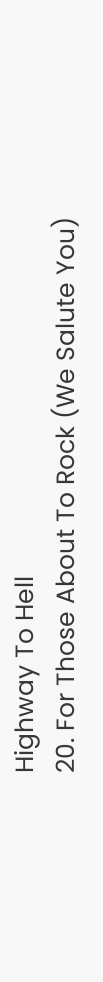Highway To Hell
20. For Those About To Rock (We Salute You)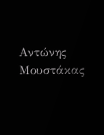Αντώνης Μουστάκας